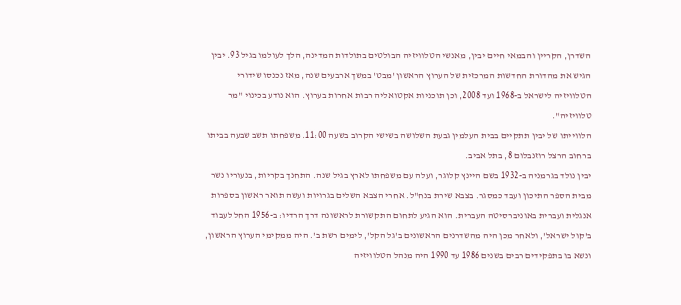השדרן, הקריין והבמאי חיים יבין, מאנשי הטלוויזיה הבולטים בתולדות המדינה, הלך לעולמו בגיל 93. יבין הגיש את מהדורת החדשות המרכזית של הערוץ הראשון 'מבט' במשך ארבעים שנה, מאז נכנסו שידורי הטלוויזיה לישראל ב-1968 ועד 2008, וכן תוכניות אקטואליה רבות אחרות בערוץ. הוא נודע בכינוי "מר טלוויזיה".
הלווייתו של יבין תתקיים בבית העלמין גבעת השלושה בשישי הקרוב בשעה 11:00. משפחתו תשב שבעה בביתו ברחוב הרצל רוזנבלום 8, בתל אביב.
יבין נולד בגרמניה ב-1932 בשם היינץ קלוגר, ועלה עם משפחתו לארץ בגיל שנה. התחנך בקריות, בנעוריו נשר מבית הספר התיכון ועבד כמסגר. בצבא שירת בנח"ל. אחרי הצבא השלים בגרויות ועשה תואר ראשון בספרות אנגלית ועברית באוניברסיטה העברית. הוא הגיע לתחום התקשורת לראשונה דרך הרדיו: ב-1956 החל לעבוד ב'קול ישראל', ולאחר מכן היה מהשדרנים הראשונים ב'גל הקל', לימים רשת ב'. היה ממקימי הערוץ הראשון, ונשא בו בתפקידים רבים בשנים 1986 עד 1990 היה מנהל הטלוויזיה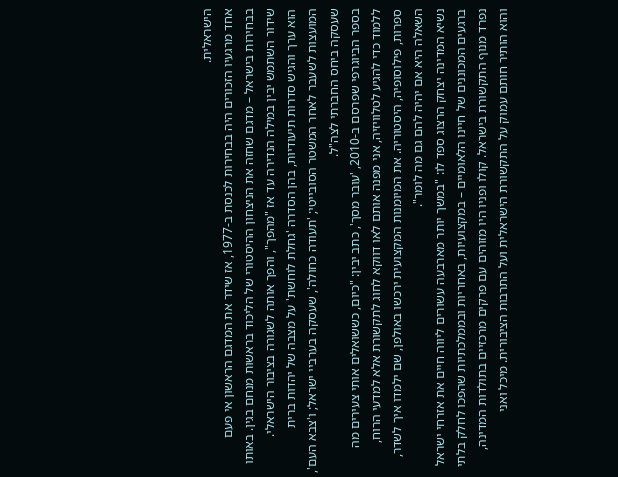הישראלית.
אחד מרגעיו הזכורים היה בבחירות לכנסת ב-1977, אז שידר את המדגם הראשון אי פעם בבחירות בישראל – מדגם שחזה את הניצחון ההיסטורי של הליכוד בראשות מנחם בגין. באותו שידור השתמש יבין במילה הנדירה עד אז "מהפך", והפך אותה לשגורה בציבור הישראלי.
הוא ערך והגיש סדרות תיעודיות, בהן הסדרה 'גחלת לוחשת' על מצבה של יהדות ברית המועצות לשעבר לאחר המשטר הסובייטי; 'תעודה כחולה', שעסקה בערביי ישראל; ו'צבא העם', שעסקה ביחס החברתי לצה"ל.
בספר הביוגרפי שפרסם ב-2010, 'עובר מסך', כתב יבין: "כיום, כששואלים אותי צעירים מה ללמוד כדי להגיע לטלוויזיה, אני מפנה אותם לאו דווקא לחוג לתקשורת אלא למדעי הרוח, ספרות, פילוסופיה, היסטוריה. את המיומנות המקצועית ירכשו באולפן, שם ילמדו איך לשדר, השאלה היא אם יהיה להם גם מה לומר".
נשיא המדינה יצחק הרצוג ספד לו: "במשך יותר מארבעה עשורים ליווה חיים את אזרחי ישראל ברגעים המכוננים של חיינו הלאומיים – במקצועיות, באחריות ובממלכתיות שהפכו לחלק בלתי נפרד מנוף התקשורת בישראל. קולו ופניו היו מזוהים עם פרקים מרכזיים בתולדות המדינה, והוא הותיר חותם עמוק על התקשורת הישראלית ועל התרבות הציבורית. מיכל ואני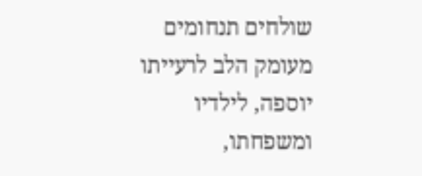שולחים תנחומים מעומק הלב לרעייתו יוספה, לילדיו ומשפחתו,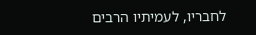לחבריו, לעמיתיו הרבים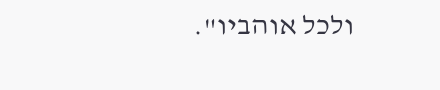ולכל אוהביו".